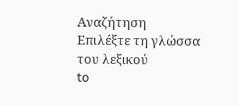Αναζήτηση
Επιλέξτε τη γλώσσα του λεξικού
to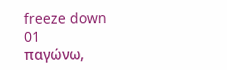freeze down
01
παγώνω,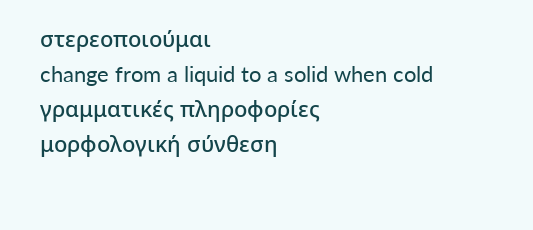στερεοποιούμαι
change from a liquid to a solid when cold
γραμματικές πληροφορίες
μορφολογική σύνθεση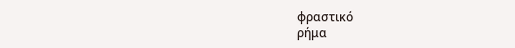φραστικό
ρήμα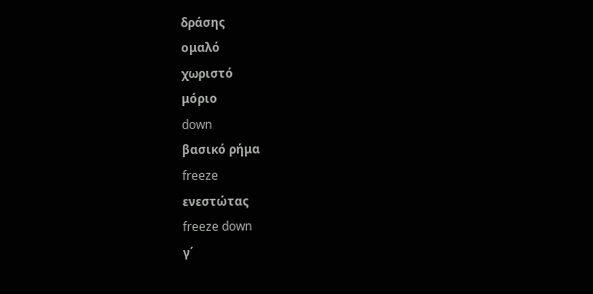δράσης
ομαλό
χωριστό
μόριο
down
βασικό ρήμα
freeze
ενεστώτας
freeze down
γ΄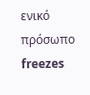ενικό πρόσωπο
freezes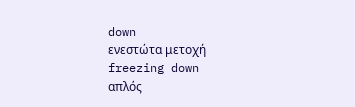down
ενεστώτα μετοχή
freezing down
απλός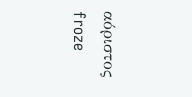αόριστος
froze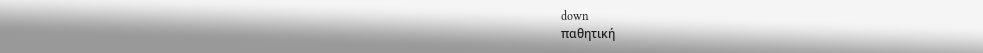down
παθητική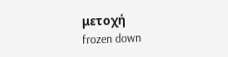μετοχή
frozen down